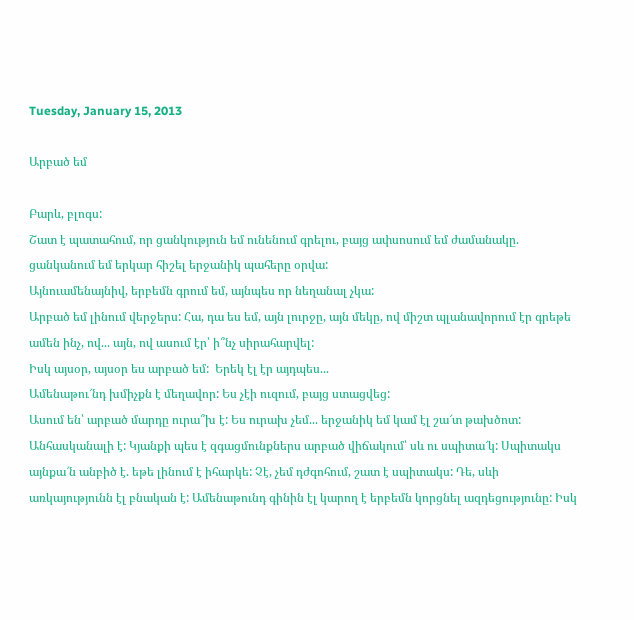Tuesday, January 15, 2013

Արբած եմ

Բարև, բլոգս:
Շատ է պատահում, որ ցանկություն եմ ունենում գրելու, բայց ափսոսում եմ ժամանակը. ցանկանում եմ երկար հիշել երջանիկ պահերը օրվա:
Այնուամենայնիվ, երբեմն գրում եմ, այնպես որ նեղանալ չկա:
Արբած եմ լինում վերջերս: Հա, դա ես եմ, այն լուրջը, այն մեկը, ով միշտ պլանավորում էր գրեթե ամեն ինչ, ով... այն, ով ասում էր՝ ի՞նչ սիրահարվել:
Իսկ այսօր, այսօր ես արբած եմ:  Երեկ էլ էր այդպես...
Ամենաթու՜նդ խմիչքն է մեղավոր: Ես չէի ուզում, բայց ստացվեց:
Ասում են՝ արբած մարդը ուրա՞խ է: Ես ուրախ չեմ... երջանիկ եմ կամ էլ շա՜տ թախծոտ: Անհասկանալի է: Կյանքի պես է զգացմունքներս արբած վիճակում՝ սև ու սպիտա՜կ: Սպիտակս այնքա՜ն անբիծ է. եթե լինում է իհարկե: Չէ, չեմ դժգոհում, շատ է սպիտակս: Դե, սևի առկայությունն էլ բնական է: Ամենաթունդ գինին էլ կարող է երբեմն կորցնել ազդեցությունը: Իսկ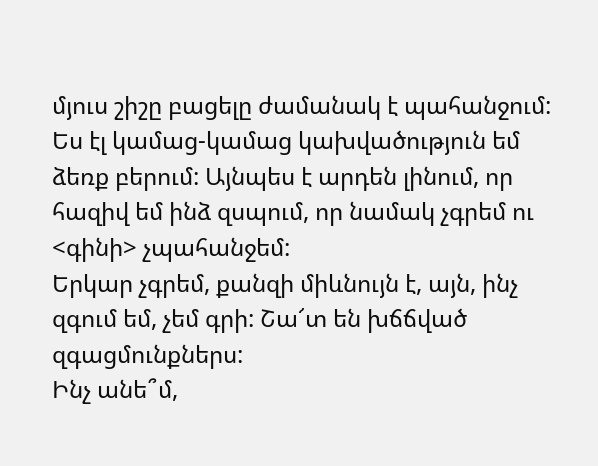մյուս շիշը բացելը ժամանակ է պահանջում: Ես էլ կամաց-կամաց կախվածություն եմ ձեռք բերում: Այնպես է արդեն լինում, որ հազիվ եմ ինձ զսպում, որ նամակ չգրեմ ու <գինի> չպահանջեմ:
Երկար չգրեմ, քանզի միևնույն է, այն, ինչ զգում եմ, չեմ գրի: Շա՜տ են խճճված զգացմունքներս:
Ինչ անե՞մ,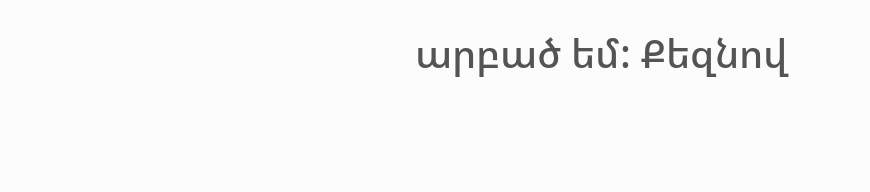արբած եմ: Քեզնով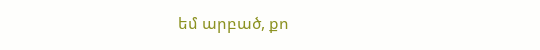եմ արբած, քո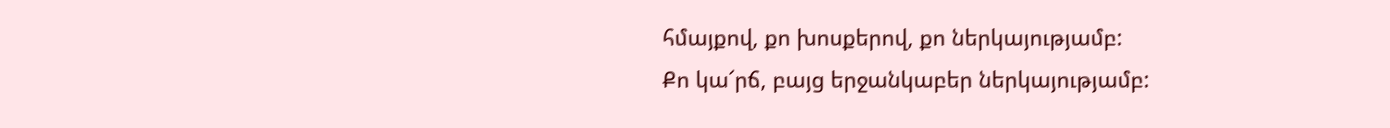հմայքով, քո խոսքերով, քո ներկայությամբ:
Քո կա՜րճ, բայց երջանկաբեր ներկայությամբ: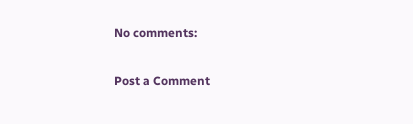No comments:

Post a Comment